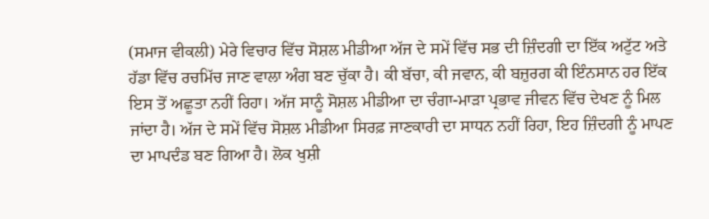(ਸਮਾਜ ਵੀਕਲੀ) ਮੇਰੇ ਵਿਚਾਰ ਵਿੱਚ ਸੋਸ਼ਲ ਮੀਡੀਆ ਅੱਜ ਦੇ ਸਮੇਂ ਵਿੱਚ ਸਭ ਦੀ ਜ਼ਿੰਦਗੀ ਦਾ ਇੱਕ ਅਟੁੱਟ ਅਤੇ ਹੱਡਾ ਵਿੱਚ ਰਚਮਿੱਚ ਜਾਣ ਵਾਲਾ ਅੰਗ ਬਣ ਚੁੱਕਾ ਹੈ। ਕੀ ਬੱਚਾ, ਕੀ ਜਵਾਨ, ਕੀ ਬਜ਼ੁਰਗ ਕੀ ਇੰਨਸਾਨ ਹਰ ਇੱਕ ਇਸ ਤੋਂ ਅਛੂਤਾ ਨਹੀਂ ਰਿਹਾ। ਅੱਜ ਸਾਨੂੰ ਸੋਸ਼ਲ ਮੀਡੀਆ ਦਾ ਚੰਗਾ-ਮਾੜਾ ਪ੍ਰਭਾਵ ਜੀਵਨ ਵਿੱਚ ਦੇਖਣ ਨੂੰ ਮਿਲ ਜਾਂਦਾ ਹੈ। ਅੱਜ ਦੇ ਸਮੇਂ ਵਿੱਚ ਸੋਸ਼ਲ ਮੀਡੀਆ ਸਿਰਫ਼ ਜਾਣਕਾਰੀ ਦਾ ਸਾਧਨ ਨਹੀਂ ਰਿਹਾ, ਇਹ ਜ਼ਿੰਦਗੀ ਨੂੰ ਮਾਪਣ ਦਾ ਮਾਪਦੰਡ ਬਣ ਗਿਆ ਹੈ। ਲੋਕ ਖੁਸ਼ੀ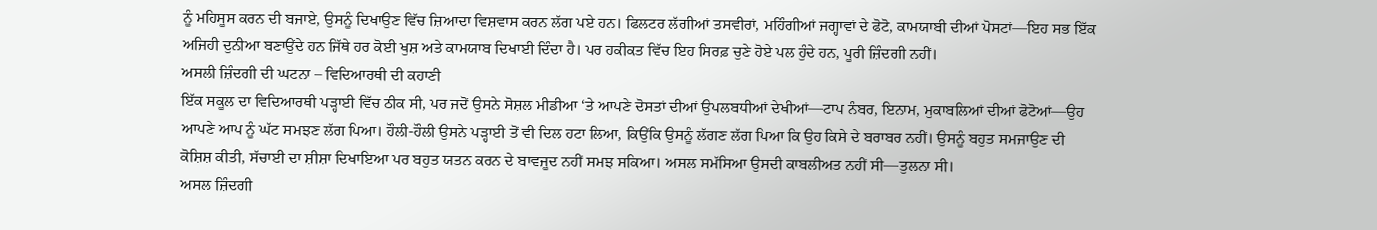ਨੂੰ ਮਹਿਸੂਸ ਕਰਨ ਦੀ ਬਜਾਏ, ਉਸਨੂੰ ਦਿਖਾਉਣ ਵਿੱਚ ਜ਼ਿਆਦਾ ਵਿਸ਼ਵਾਸ ਕਰਨ ਲੱਗ ਪਏ ਹਨ। ਫਿਲਟਰ ਲੱਗੀਆਂ ਤਸਵੀਰਾਂ, ਮਹਿੰਗੀਆਂ ਜਗ੍ਹਾਵਾਂ ਦੇ ਫੋਟੋ, ਕਾਮਯਾਬੀ ਦੀਆਂ ਪੋਸਟਾਂ—ਇਹ ਸਭ ਇੱਕ ਅਜਿਹੀ ਦੁਨੀਆ ਬਣਾਉਂਦੇ ਹਨ ਜਿੱਥੇ ਹਰ ਕੋਈ ਖੁਸ਼ ਅਤੇ ਕਾਮਯਾਬ ਦਿਖਾਈ ਦਿੰਦਾ ਹੈ। ਪਰ ਹਕੀਕਤ ਵਿੱਚ ਇਹ ਸਿਰਫ਼ ਚੁਣੇ ਹੋਏ ਪਲ ਹੁੰਦੇ ਹਨ, ਪੂਰੀ ਜ਼ਿੰਦਗੀ ਨਹੀਂ।
ਅਸਲੀ ਜ਼ਿੰਦਗੀ ਦੀ ਘਟਨਾ – ਵਿਦਿਆਰਥੀ ਦੀ ਕਹਾਣੀ
ਇੱਕ ਸਕੂਲ ਦਾ ਵਿਦਿਆਰਥੀ ਪੜ੍ਹਾਈ ਵਿੱਚ ਠੀਕ ਸੀ, ਪਰ ਜਦੋਂ ਉਸਨੇ ਸੋਸ਼ਲ ਮੀਡੀਆ ‘ਤੇ ਆਪਣੇ ਦੋਸਤਾਂ ਦੀਆਂ ਉਪਲਬਧੀਆਂ ਦੇਖੀਆਂ—ਟਾਪ ਨੰਬਰ, ਇਨਾਮ, ਮੁਕਾਬਲਿਆਂ ਦੀਆਂ ਫੋਟੋਆਂ—ਉਹ ਆਪਣੇ ਆਪ ਨੂੰ ਘੱਟ ਸਮਝਣ ਲੱਗ ਪਿਆ। ਹੌਲੀ-ਹੌਲੀ ਉਸਨੇ ਪੜ੍ਹਾਈ ਤੋਂ ਵੀ ਦਿਲ ਹਟਾ ਲਿਆ, ਕਿਉਂਕਿ ਉਸਨੂੰ ਲੱਗਣ ਲੱਗ ਪਿਆ ਕਿ ਉਹ ਕਿਸੇ ਦੇ ਬਰਾਬਰ ਨਹੀਂ। ਉਸਨੂੰ ਬਹੁਤ ਸਮਜਾਉਣ ਦੀ ਕੋਸ਼ਿਸ਼ ਕੀਤੀ, ਸੱਚਾਈ ਦਾ ਸ਼ੀਸ਼ਾ ਦਿਖਾਇਆ ਪਰ ਬਹੁਤ ਯਤਨ ਕਰਨ ਦੇ ਬਾਵਜੂਦ ਨਹੀਂ ਸਮਝ ਸਕਿਆ। ਅਸਲ ਸਮੱਸਿਆ ਉਸਦੀ ਕਾਬਲੀਅਤ ਨਹੀਂ ਸੀ—ਤੁਲਨਾ ਸੀ।
ਅਸਲ ਜ਼ਿੰਦਗੀ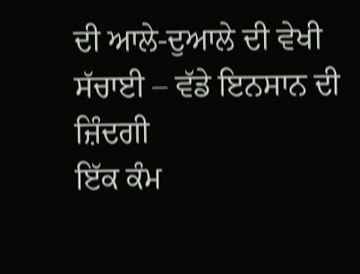ਦੀ ਆਲੇ-ਦੁਆਲੇ ਦੀ ਵੇਖੀ ਸੱਚਾਈ – ਵੱਡੇ ਇਨਸਾਨ ਦੀ ਜ਼ਿੰਦਗੀ
ਇੱਕ ਕੰਮ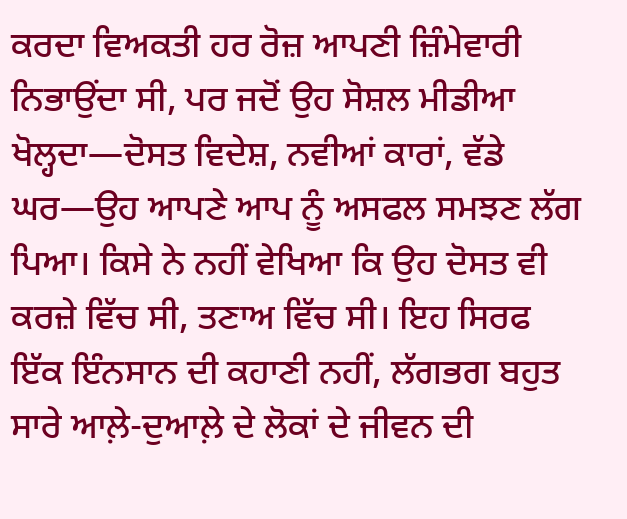ਕਰਦਾ ਵਿਅਕਤੀ ਹਰ ਰੋਜ਼ ਆਪਣੀ ਜ਼ਿੰਮੇਵਾਰੀ ਨਿਭਾਉਂਦਾ ਸੀ, ਪਰ ਜਦੋਂ ਉਹ ਸੋਸ਼ਲ ਮੀਡੀਆ ਖੋਲ੍ਹਦਾ—ਦੋਸਤ ਵਿਦੇਸ਼, ਨਵੀਆਂ ਕਾਰਾਂ, ਵੱਡੇ ਘਰ—ਉਹ ਆਪਣੇ ਆਪ ਨੂੰ ਅਸਫਲ ਸਮਝਣ ਲੱਗ ਪਿਆ। ਕਿਸੇ ਨੇ ਨਹੀਂ ਵੇਖਿਆ ਕਿ ਉਹ ਦੋਸਤ ਵੀ ਕਰਜ਼ੇ ਵਿੱਚ ਸੀ, ਤਣਾਅ ਵਿੱਚ ਸੀ। ਇਹ ਸਿਰਫ ਇੱਕ ਇੰਨਸਾਨ ਦੀ ਕਹਾਣੀ ਨਹੀਂ, ਲੱਗਭਗ ਬਹੁਤ ਸਾਰੇ ਆਲ਼ੇ-ਦੁਆਲ਼ੇ ਦੇ ਲੋਕਾਂ ਦੇ ਜੀਵਨ ਦੀ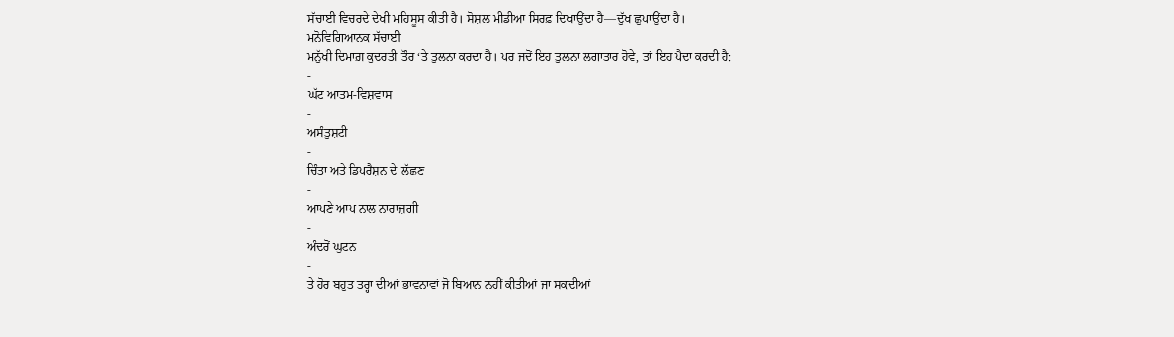ਸੱਚਾਈ ਵਿਚਰਦੇ ਦੇਖੀ ਮਹਿਸੂਸ ਕੀਤੀ ਹੈ। ਸੋਸ਼ਲ ਮੀਡੀਆ ਸਿਰਫ਼ ਦਿਖਾਉਂਦਾ ਹੈ—ਦੁੱਖ ਛੁਪਾਉਂਦਾ ਹੈ।
ਮਨੋਵਿਗਿਆਨਕ ਸੱਚਾਈ
ਮਨੁੱਖੀ ਦਿਮਾਗ਼ ਕੁਦਰਤੀ ਤੌਰ ‘ਤੇ ਤੁਲਨਾ ਕਰਦਾ ਹੈ। ਪਰ ਜਦੋਂ ਇਹ ਤੁਲਨਾ ਲਗਾਤਾਰ ਹੋਵੇ, ਤਾਂ ਇਹ ਪੈਦਾ ਕਰਦੀ ਹੈ:
-
ਘੱਟ ਆਤਮ-ਵਿਸ਼ਵਾਸ
-
ਅਸੰਤੁਸ਼ਟੀ
-
ਚਿੰਤਾ ਅਤੇ ਡਿਪਰੈਸ਼ਨ ਦੇ ਲੱਛਣ
-
ਆਪਣੇ ਆਪ ਨਾਲ ਨਾਰਾਜ਼ਗੀ
-
ਅੰਦਰੋਂ ਘੁਟਨ
-
ਤੇ ਹੋਰ ਬਹੁਤ ਤਰ੍ਹਾ ਦੀਆਂ ਭਾਵਨਾਵਾਂ ਜੋ ਬਿਆਨ ਨਹੀਂ ਕੀਤੀਆਂ ਜਾ ਸਕਦੀਆਂ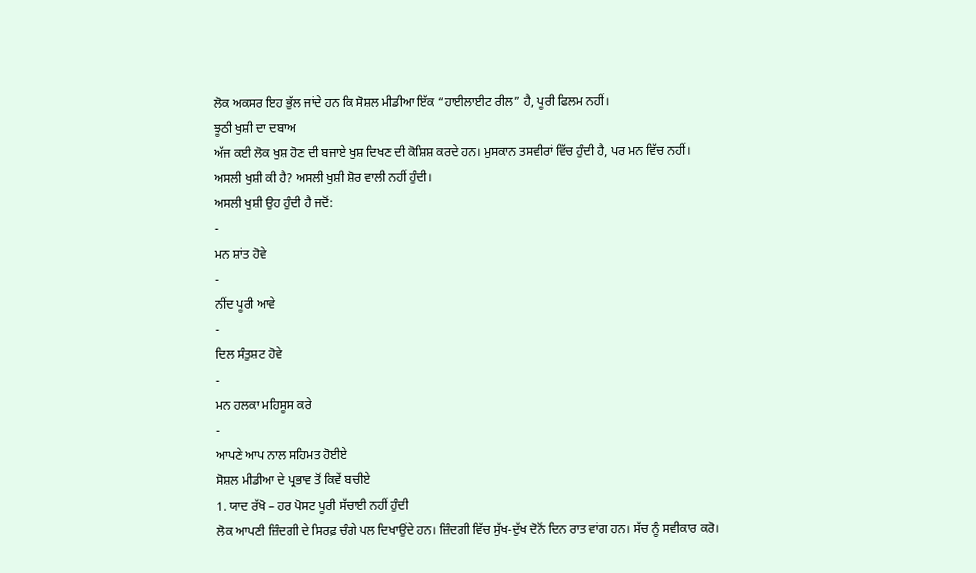ਲੋਕ ਅਕਸਰ ਇਹ ਭੁੱਲ ਜਾਂਦੇ ਹਨ ਕਿ ਸੋਸ਼ਲ ਮੀਡੀਆ ਇੱਕ “ਹਾਈਲਾਈਟ ਰੀਲ” ਹੈ, ਪੂਰੀ ਫਿਲਮ ਨਹੀਂ।
ਝੂਠੀ ਖੁਸ਼ੀ ਦਾ ਦਬਾਅ
ਅੱਜ ਕਈ ਲੋਕ ਖੁਸ਼ ਹੋਣ ਦੀ ਬਜਾਏ ਖੁਸ਼ ਦਿਖਣ ਦੀ ਕੋਸ਼ਿਸ਼ ਕਰਦੇ ਹਨ। ਮੁਸਕਾਨ ਤਸਵੀਰਾਂ ਵਿੱਚ ਹੁੰਦੀ ਹੈ, ਪਰ ਮਨ ਵਿੱਚ ਨਹੀਂ।
ਅਸਲੀ ਖੁਸ਼ੀ ਕੀ ਹੈ? ਅਸਲੀ ਖੁਸ਼ੀ ਸ਼ੋਰ ਵਾਲੀ ਨਹੀਂ ਹੁੰਦੀ।
ਅਸਲੀ ਖੁਸ਼ੀ ਉਹ ਹੁੰਦੀ ਹੈ ਜਦੋਂ:
-
ਮਨ ਸ਼ਾਂਤ ਹੋਵੇ
-
ਨੀਂਦ ਪੂਰੀ ਆਵੇ
-
ਦਿਲ ਸੰਤੁਸ਼ਟ ਹੋਵੇ
-
ਮਨ ਹਲਕਾ ਮਹਿਸੂਸ ਕਰੇ
-
ਆਪਣੇ ਆਪ ਨਾਲ ਸਹਿਮਤ ਹੋਈਏ
ਸੋਸ਼ਲ ਮੀਡੀਆ ਦੇ ਪ੍ਰਭਾਵ ਤੋਂ ਕਿਵੇਂ ਬਚੀਏ
1. ਯਾਦ ਰੱਖੋ – ਹਰ ਪੋਸਟ ਪੂਰੀ ਸੱਚਾਈ ਨਹੀਂ ਹੁੰਦੀ
ਲੋਕ ਆਪਣੀ ਜ਼ਿੰਦਗੀ ਦੇ ਸਿਰਫ਼ ਚੰਗੇ ਪਲ ਦਿਖਾਉਂਦੇ ਹਨ। ਜ਼ਿੰਦਗੀ ਵਿੱਚ ਸੁੱਖ-ਦੁੱਖ ਦੋਨੋਂ ਦਿਨ ਰਾਤ ਵਾਂਗ ਹਨ। ਸੱਚ ਨੂੰ ਸਵੀਕਾਰ ਕਰੋ।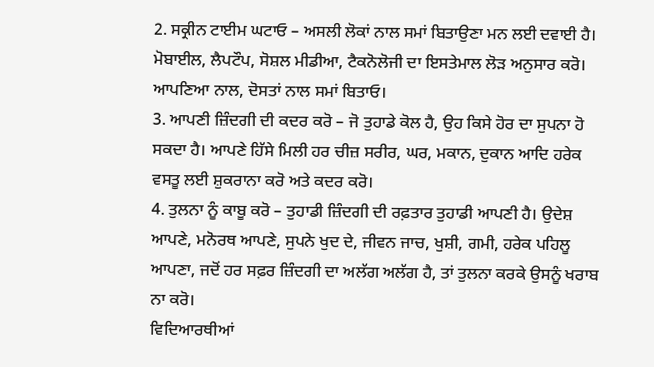2. ਸਕ੍ਰੀਨ ਟਾਈਮ ਘਟਾਓ – ਅਸਲੀ ਲੋਕਾਂ ਨਾਲ ਸਮਾਂ ਬਿਤਾਉਣਾ ਮਨ ਲਈ ਦਵਾਈ ਹੈ। ਮੋਬਾਈਲ, ਲੈਪਟੌਪ, ਸੋਸ਼ਲ ਮੀਡੀਆ, ਟੈਕਨੋਲੋਜੀ ਦਾ ਇਸਤੇਮਾਲ ਲੋੜ ਅਨੁਸਾਰ ਕਰੋ। ਆਪਣਿਆ ਨਾਲ, ਦੋਸਤਾਂ ਨਾਲ ਸਮਾਂ ਬਿਤਾਓ।
3. ਆਪਣੀ ਜ਼ਿੰਦਗੀ ਦੀ ਕਦਰ ਕਰੋ – ਜੋ ਤੁਹਾਡੇ ਕੋਲ ਹੈ, ਉਹ ਕਿਸੇ ਹੋਰ ਦਾ ਸੁਪਨਾ ਹੋ ਸਕਦਾ ਹੈ। ਆਪਣੇ ਹਿੱਸੇ ਮਿਲੀ ਹਰ ਚੀਜ਼ ਸਰੀਰ, ਘਰ, ਮਕਾਨ, ਦੁਕਾਨ ਆਦਿ ਹਰੇਕ ਵਸਤੂ ਲਈ ਸ਼ੁਕਰਾਨਾ ਕਰੋ ਅਤੇ ਕਦਰ ਕਰੋ।
4. ਤੁਲਨਾ ਨੂੰ ਕਾਬੂ ਕਰੋ – ਤੁਹਾਡੀ ਜ਼ਿੰਦਗੀ ਦੀ ਰਫ਼ਤਾਰ ਤੁਹਾਡੀ ਆਪਣੀ ਹੈ। ਉਦੇਸ਼ ਆਪਣੇ, ਮਨੋਰਥ ਆਪਣੇ, ਸੁਪਨੇ ਖੁਦ ਦੇ, ਜੀਵਨ ਜਾਚ, ਖੁਸ਼ੀ, ਗਮੀ, ਹਰੇਕ ਪਹਿਲੂ ਆਪਣਾ, ਜਦੋਂ ਹਰ ਸਫ਼ਰ ਜ਼ਿੰਦਗੀ ਦਾ ਅਲੱਗ ਅਲੱਗ ਹੈ, ਤਾਂ ਤੁਲਨਾ ਕਰਕੇ ਉਸਨੂੰ ਖਰਾਬ ਨਾ ਕਰੋ।
ਵਿਦਿਆਰਥੀਆਂ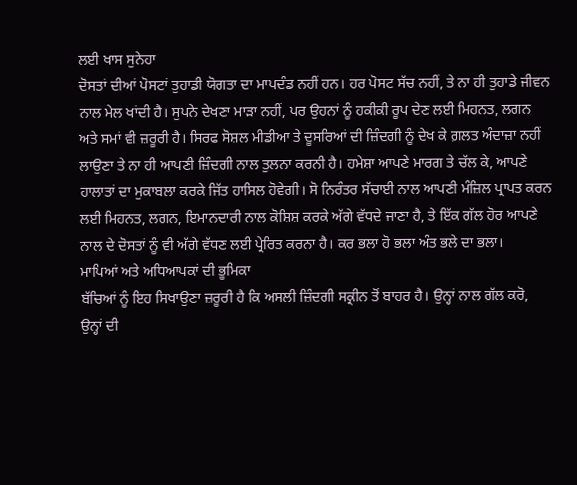ਲਈ ਖਾਸ ਸੁਨੇਹਾ
ਦੋਸਤਾਂ ਦੀਆਂ ਪੋਸਟਾਂ ਤੁਹਾਡੀ ਯੋਗਤਾ ਦਾ ਮਾਪਦੰਡ ਨਹੀਂ ਹਨ। ਹਰ ਪੋਸਟ ਸੱਚ ਨਹੀਂ, ਤੇ ਨਾ ਹੀ ਤੁਹਾਡੇ ਜੀਵਨ ਨਾਲ ਮੇਲ ਖਾਂਦੀ ਹੈ। ਸੁਪਨੇ ਦੇਖਣਾ ਮਾੜਾ ਨਹੀਂ, ਪਰ ਉਹਨਾਂ ਨੂੰ ਹਕੀਕੀ ਰੂਪ ਦੇਣ ਲਈ ਮਿਹਨਤ, ਲਗਨ ਅਤੇ ਸਮਾਂ ਵੀ ਜ਼ਰੂਰੀ ਹੈ। ਸਿਰਫ ਸੋਸ਼ਲ ਮੀਡੀਆ ਤੇ ਦੂਸਰਿਆਂ ਦੀ ਜ਼ਿੰਦਗੀ ਨੂੰ ਦੇਖ ਕੇ ਗ਼ਲਤ ਅੰਦਾਜ਼ਾ ਨਹੀਂ ਲਾਉਣਾ ਤੇ ਨਾ ਹੀ ਆਪਣੀ ਜ਼ਿੰਦਗੀ ਨਾਲ ਤੁਲਨਾ ਕਰਨੀ ਹੈ। ਹਮੇਸ਼ਾ ਆਪਣੇ ਮਾਰਗ ਤੇ ਚੱਲ ਕੇ, ਆਪਣੇ ਹਾਲਾਤਾਂ ਦਾ ਮੁਕਾਬਲਾ ਕਰਕੇ ਜਿੱਤ ਹਾਸਿਲ ਹੋਵੇਗੀ। ਸੋ ਨਿਰੰਤਰ ਸੱਚਾਈ ਨਾਲ ਆਪਣੀ ਮੰਜ਼ਿਲ ਪ੍ਰਾਪਤ ਕਰਨ ਲਈ ਮਿਹਨਤ, ਲਗਨ, ਇਮਾਨਦਾਰੀ ਨਾਲ ਕੋਸ਼ਿਸ਼ ਕਰਕੇ ਅੱਗੇ ਵੱਧਦੇ ਜਾਣਾ ਹੈ, ਤੇ ਇੱਕ ਗੱਲ ਹੋਰ ਆਪਣੇ ਨਾਲ ਦੇ ਦੋਸਤਾਂ ਨੂੰ ਵੀ ਅੱਗੇ ਵੱਧਣ ਲਈ ਪ੍ਰੇਰਿਤ ਕਰਨਾ ਹੈ। ਕਰ ਭਲਾ ਹੋ ਭਲਾ ਅੰਤ ਭਲੇ ਦਾ ਭਲਾ।
ਮਾਪਿਆਂ ਅਤੇ ਅਧਿਆਪਕਾਂ ਦੀ ਭੂਮਿਕਾ
ਬੱਚਿਆਂ ਨੂੰ ਇਹ ਸਿਖਾਉਣਾ ਜ਼ਰੂਰੀ ਹੈ ਕਿ ਅਸਲੀ ਜ਼ਿੰਦਗੀ ਸਕ੍ਰੀਨ ਤੋਂ ਬਾਹਰ ਹੈ। ਉਨ੍ਹਾਂ ਨਾਲ ਗੱਲ ਕਰੋ, ਉਨ੍ਹਾਂ ਦੀ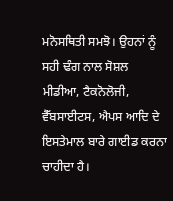ਮਨੋਸਥਿਤੀ ਸਮਝੋ। ਉਹਨਾਂ ਨੂੰ ਸਹੀ ਢੰਗ ਨਾਲ ਸੋਸ਼ਲ ਮੀਡੀਆ, ਟੈਕਨੋਲੋਜੀ, ਵੈੱਬਸਾਈਟਸ, ਐਪਸ ਆਦਿ ਦੇ ਇਸਤੇਮਾਲ ਬਾਰੇ ਗਾਈਡ ਕਰਨਾ ਚਾਹੀਦਾ ਹੈ।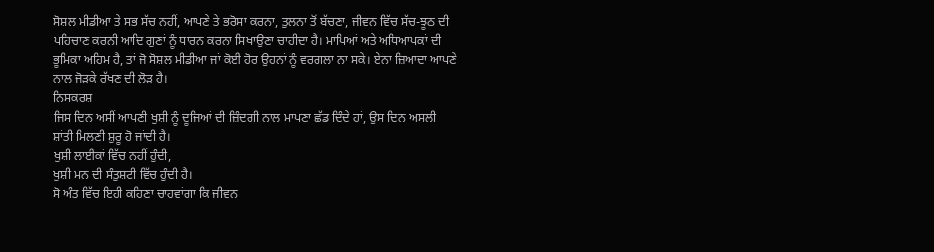ਸੋਸ਼ਲ ਮੀਡੀਆ ਤੇ ਸਭ ਸੱਚ ਨਹੀਂ, ਆਪਣੇ ਤੇ ਭਰੋਸਾ ਕਰਨਾ, ਤੁਲਨਾ ਤੋਂ ਬੱਚਣਾ, ਜੀਵਨ ਵਿੱਚ ਸੱਚ-ਝੂਠ ਦੀ ਪਹਿਚਾਣ ਕਰਨੀ ਆਦਿ ਗੁਣਾਂ ਨੂੰ ਧਾਰਨ ਕਰਨਾ ਸਿਖਾਉਣਾ ਚਾਹੀਦਾ ਹੈ। ਮਾਪਿਆਂ ਅਤੇ ਅਧਿਆਪਕਾਂ ਦੀ ਭੂਮਿਕਾ ਅਹਿਮ ਹੈ, ਤਾਂ ਜੋ ਸੋਸ਼ਲ ਮੀਡੀਆ ਜਾਂ ਕੋਈ ਹੋਰ ਉਹਨਾਂ ਨੂੰ ਵਰਗਲਾ ਨਾ ਸਕੇ। ਏਨਾ ਜ਼ਿਆਦਾ ਆਪਣੇ ਨਾਲ ਜੋੜਕੇ ਰੱਖਣ ਦੀ ਲੋੜ ਹੈ।
ਨਿਸਕਰਸ਼
ਜਿਸ ਦਿਨ ਅਸੀਂ ਆਪਣੀ ਖੁਸ਼ੀ ਨੂੰ ਦੂਜਿਆਂ ਦੀ ਜ਼ਿੰਦਗੀ ਨਾਲ ਮਾਪਣਾ ਛੱਡ ਦਿੰਦੇ ਹਾਂ, ਉਸ ਦਿਨ ਅਸਲੀ ਸ਼ਾਂਤੀ ਮਿਲਣੀ ਸ਼ੁਰੂ ਹੋ ਜਾਂਦੀ ਹੈ।
ਖੁਸ਼ੀ ਲਾਈਕਾਂ ਵਿੱਚ ਨਹੀਂ ਹੁੰਦੀ,
ਖੁਸ਼ੀ ਮਨ ਦੀ ਸੰਤੁਸ਼ਟੀ ਵਿੱਚ ਹੁੰਦੀ ਹੈ।
ਸੋ ਅੰਤ ਵਿੱਚ ਇਹੀ ਕਹਿਣਾ ਚਾਹਵਾਂਗਾ ਕਿ ਜੀਵਨ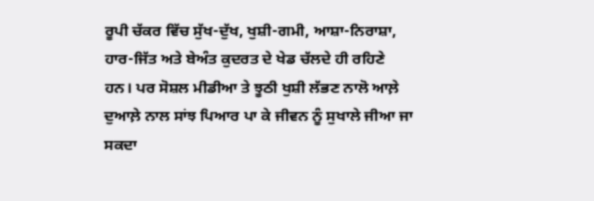ਰੂਪੀ ਚੱਕਰ ਵਿੱਚ ਸੁੱਖ-ਦੁੱਖ, ਖੁਸ਼ੀ-ਗਮੀ, ਆਸ਼ਾ-ਨਿਰਾਸ਼ਾ, ਹਾਰ-ਜਿੱਤ ਅਤੇ ਬੇਅੰਤ ਕੁਦਰਤ ਦੇ ਖੇਡ ਚੱਲਦੇ ਹੀ ਰਹਿਣੇ ਹਨ। ਪਰ ਸੋਸ਼ਲ ਮੀਡੀਆ ਤੇ ਝੂਠੀ ਖੁਸ਼ੀ ਲੱਭਣ ਨਾਲੋ ਆਲ਼ੇ ਦੁਆਲ਼ੇ ਨਾਲ ਸਾਂਝ ਪਿਆਰ ਪਾ ਕੇ ਜੀਵਨ ਨੂੰ ਸੁਖਾਲੇ ਜੀਆ ਜਾ ਸਕਦਾ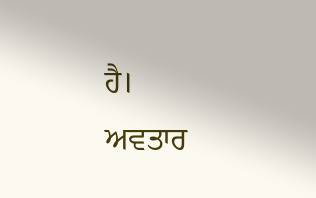ਹੈ।
ਅਵਤਾਰ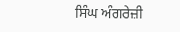ਸਿੰਘ ਅੰਗਰੇਜ਼ੀ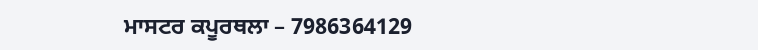ਮਾਸਟਰ ਕਪੂਰਥਲਾ – 7986364129